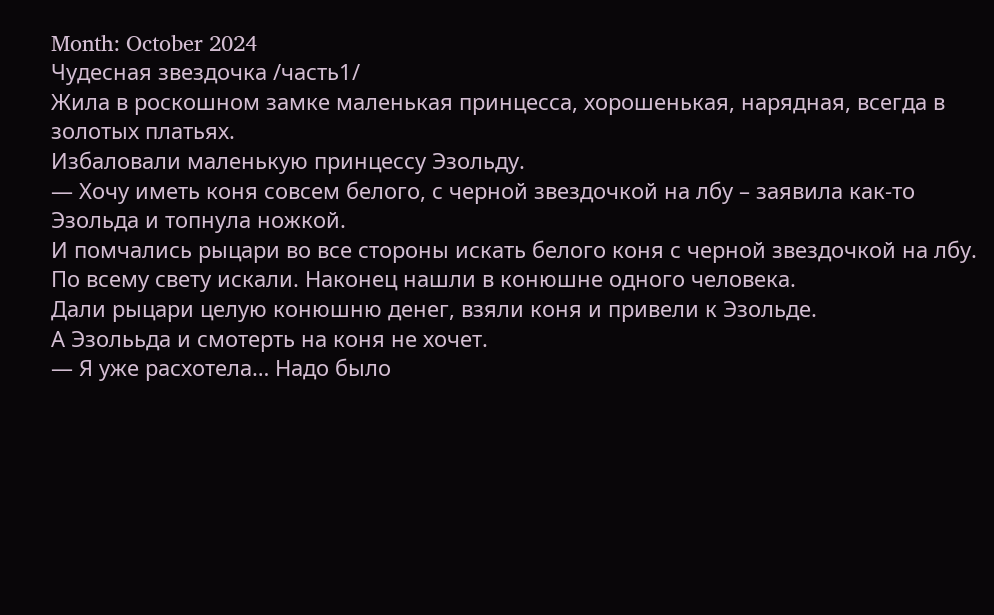Month: October 2024
Чудесная звездочка /часть1/
Жила в роскошном замке маленькая принцесса, хорошенькая, нарядная, всегда в золотых платьях.
Избаловали маленькую принцессу Эзольду.
— Хочу иметь коня совсем белого, с черной звездочкой на лбу – заявила как-то Эзольда и топнула ножкой.
И помчались рыцари во все стороны искать белого коня с черной звездочкой на лбу.
По всему свету искали. Наконец нашли в конюшне одного человека.
Дали рыцари целую конюшню денег, взяли коня и привели к Эзольде.
А Эзолььда и смотерть на коня не хочет.
— Я уже расхотела… Надо было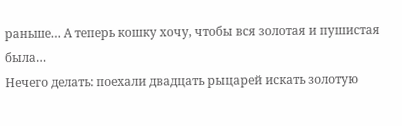раньше… А теперь кошку хочу, чтобы вся золотая и пушистая была…
Нечего делать: поехали двадцать рыцарей искать золотую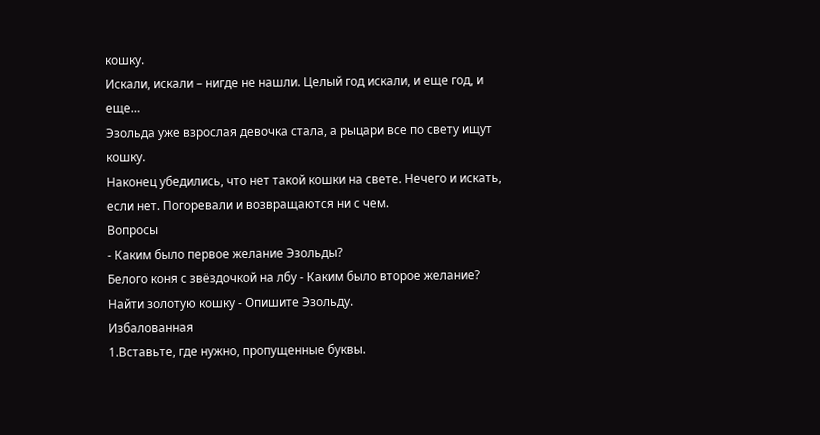кошку.
Искали, искали – нигде не нашли. Целый год искали, и еще год, и еще…
Эзольда уже взрослая девочка стала, а рыцари все по свету ищут кошку.
Наконец убедились, что нет такой кошки на свете. Нечего и искать, если нет. Погоревали и возвращаются ни с чем.
Вопросы
- Каким было первое желание Эзольды?
Белого коня с звёздочкой на лбу - Каким было второе желание?
Найти золотую кошку - Опишите Эзольду.
Избалованная
1.Вставьте, где нужно, пропущенные буквы.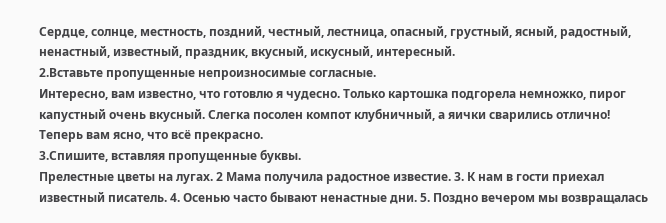Сердце, солнце, местность, поздний, честный, лестница, опасный, грустный, ясный, радостный, ненастный, известный, праздник, вкусный, искусный, интересный.
2.Вставьте пропущенные непроизносимые согласные.
Интересно, вам известно, что готовлю я чудесно. Только картошка подгорела немножко, пирог капустный очень вкусный. Слегка посолен компот клубничный, а яички сварились отлично! Теперь вам ясно, что всё прекрасно.
3.Спишите, вставляя пропущенные буквы.
Прелестные цветы на лугах. 2 Мама получила радостное известие. 3. К нам в гости приехал известный писатель. 4. Осенью часто бывают ненастные дни. 5. Поздно вечером мы возвращалась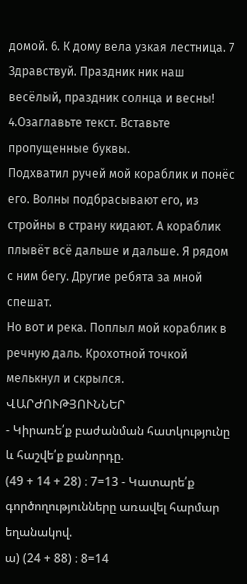домой. 6. К дому вела узкая лестница. 7 Здравствуй. Праздник ник наш весёлый, праздник солнца и весны!
4.Озаглавьте текст. Вставьте пропущенные буквы.
Подхватил ручей мой кораблик и понёс его. Волны подбрасывают его, из стройны в страну кидают. А кораблик плывёт всё дальше и дальше. Я рядом с ним бегу. Другие ребята за мной спешат.
Но вот и река. Поплыл мой кораблик в речную даль. Крохотной точкой мелькнул и скрылся.
ՎԱՐԺՈՒԹՅՈՒՆՆԵՐ
- Կիրառե՛ք բաժանման հատկությունը և հաշվե՛ք քանորդը.
(49 + 14 + 28) ։ 7=13 - Կատարե՛ք գործողությունները առավել հարմար եղանակով.
ա) (24 + 88) ։ 8=14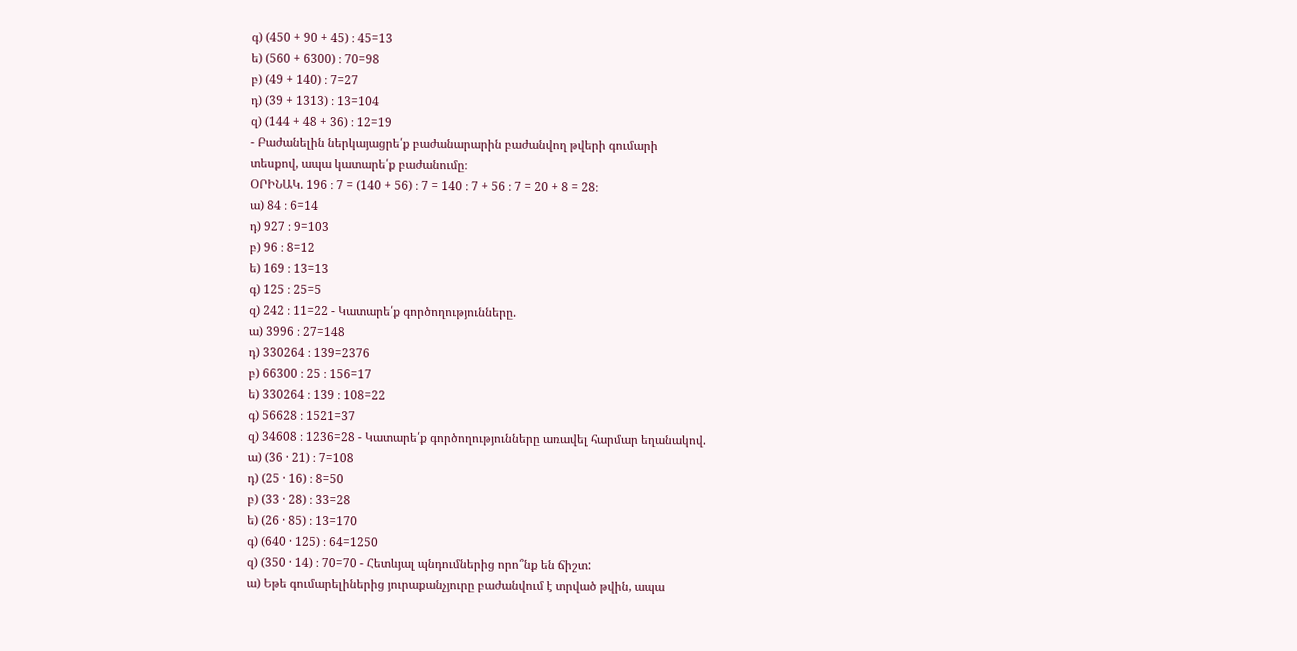գ) (450 + 90 + 45) ։ 45=13
ե) (560 + 6300) ։ 70=98
բ) (49 + 140) ։ 7=27
դ) (39 + 1313) ։ 13=104
զ) (144 + 48 + 36) ։ 12=19
- Բաժանելին ներկայացրե՛ք բաժանարարին բաժանվող թվերի գումարի
տեսքով, ապա կատարե՛ք բաժանումը։
ՕՐԻՆԱԿ. 196 ։ 7 = (140 + 56) ։ 7 = 140 ։ 7 + 56 ։ 7 = 20 + 8 = 28։
ա) 84 ։ 6=14
դ) 927 ։ 9=103
բ) 96 ։ 8=12
ե) 169 ։ 13=13
գ) 125 ։ 25=5
զ) 242 ։ 11=22 - Կատարե՛ք գործողությունները.
ա) 3996 ։ 27=148
դ) 330264 ։ 139=2376
բ) 66300 ։ 25 ։ 156=17
ե) 330264 ։ 139 ։ 108=22
գ) 56628 ։ 1521=37
զ) 34608 ։ 1236=28 - Կատարե՛ք գործողությունները առավել հարմար եղանակով.
ա) (36 · 21) ։ 7=108
դ) (25 · 16) ։ 8=50
բ) (33 · 28) ։ 33=28
ե) (26 · 85) ։ 13=170
գ) (640 · 125) ։ 64=1250
զ) (350 · 14) ։ 70=70 - Հետևյալ պնդումներից որո՞նք են ճիշտ:
ա) Եթե գումարելիներից յուրաքանչյուրը բաժանվում է տրված թվին, ապա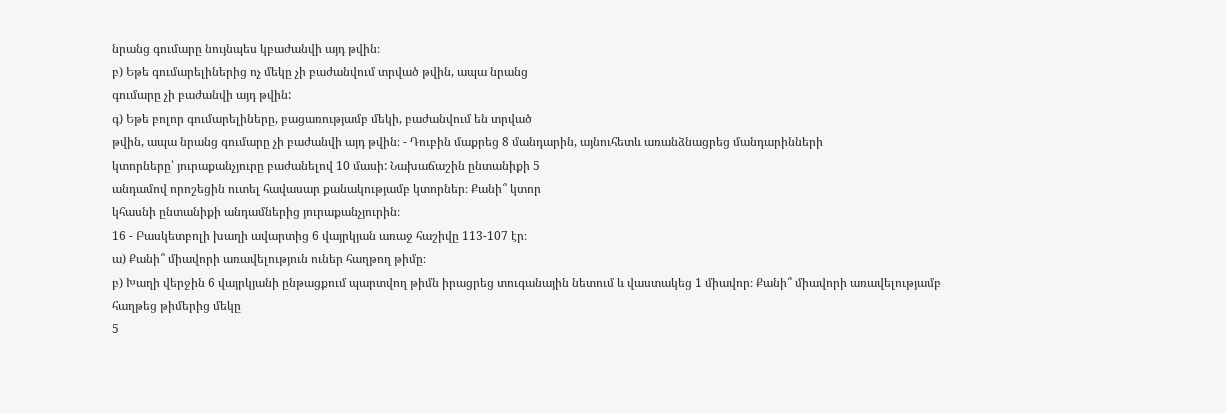նրանց գումարը նույնպես կբաժանվի այդ թվին։
բ) Եթե գումարելիներից ոչ մեկը չի բաժանվում տրված թվին, ապա նրանց
գումարը չի բաժանվի այդ թվին:
գ) Եթե բոլոր գումարելիները, բացառությամբ մեկի, բաժանվում են տրված
թվին, ապա նրանց գումարը չի բաժանվի այդ թվին։ - Դուբին մաքրեց 8 մանդարին, այնուհետև առանձնացրեց մանդարինների
կտորները՝ յուրաքանչյուրը բաժանելով 10 մասի: Նախաճաշին ընտանիքի 5
անդամով որոշեցին ուտել հավասար քանակությամբ կտորներ։ Քանի՞ կտոր
կհասնի ընտանիքի անդամներից յուրաքանչյուրին։
16 - Բասկետբոլի խաղի ավարտից 6 վայրկյան առաջ հաշիվը 113-107 էր։
ա) Քանի՞ միավորի առավելություն ուներ հաղթող թիմը։
բ) Խաղի վերջին 6 վայրկյանի ընթացքում պարտվող թիմն իրացրեց տուգանային նետում և վաստակեց 1 միավոր։ Քանի՞ միավորի առավելությամբ
հաղթեց թիմերից մեկը
5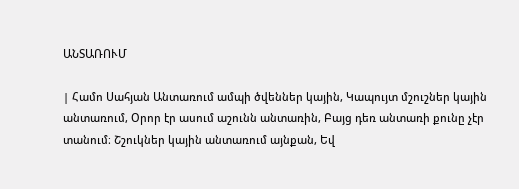ԱՆՏԱՌՈՒՄ

| Համո Սահյան Անտառում ամպի ծվեններ կային, Կապույտ մշուշներ կային անտառում, Օրոր էր ասում աշունն անտառին, Բայց դեռ անտառի քունը չէր տանում։ Շշուկներ կային անտառում այնքան, Եվ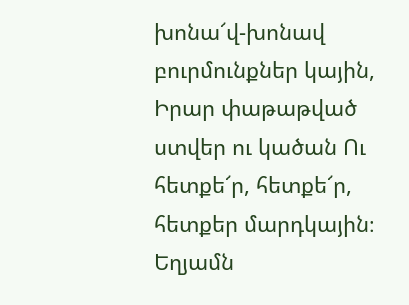խոնա՜վ-խոնավ բուրմունքներ կային, Իրար փաթաթված ստվեր ու կածան Ու հետքե՜ր, հետքե՜ր, հետքեր մարդկային։ Եղյամն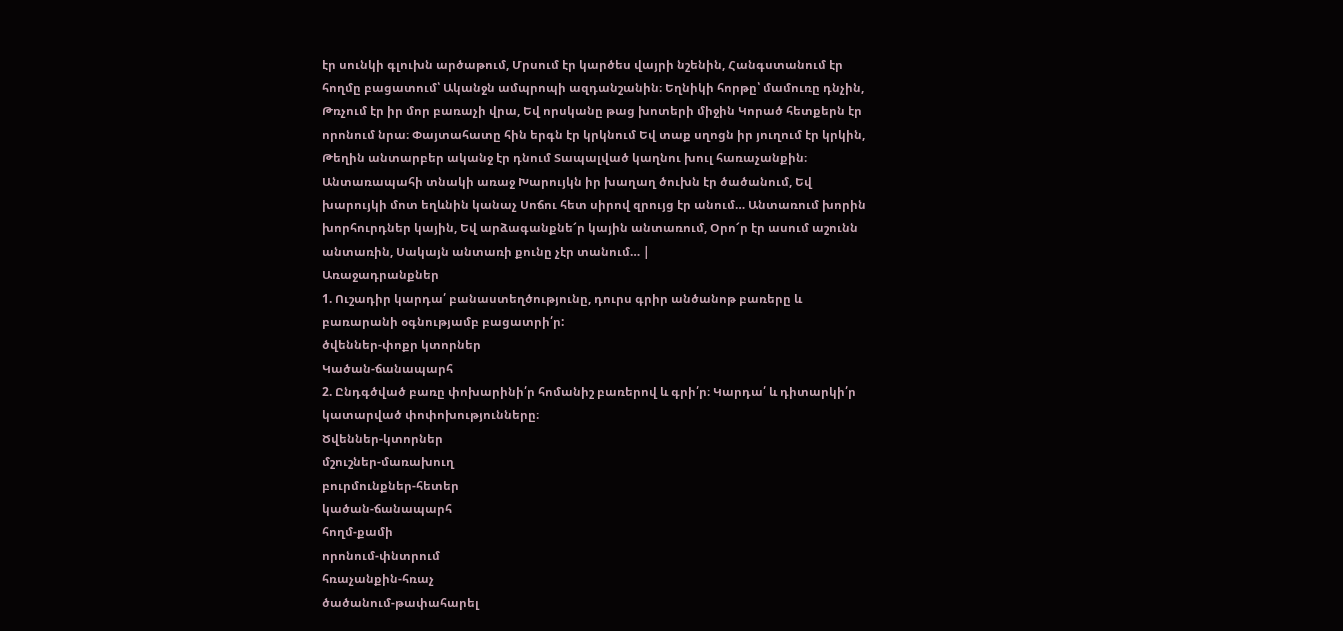էր սունկի գլուխն արծաթում, Մրսում էր կարծես վայրի նշենին, Հանգստանում էր հողմը բացատում՝ Ականջն ամպրոպի ազդանշանին։ Եղնիկի հորթը՝ մամուռը դնչին, Թռչում էր իր մոր բառաչի վրա, Եվ որսկանը թաց խոտերի միջին Կորած հետքերն էր որոնում նրա։ Փայտահատը հին երգն էր կրկնում Եվ տաք սղոցն իր յուղում էր կրկին, Թեղին անտարբեր ականջ էր դնում Տապալված կաղնու խուլ հառաչանքին։ Անտառապահի տնակի առաջ Խարույկն իր խաղաղ ծուխն էր ծածանում, Եվ խարույկի մոտ եղևնին կանաչ Սոճու հետ սիրով զրույց էր անում… Անտառում խորին խորհուրդներ կային, Եվ արձագանքնե՜ր կային անտառում, Օրո՜ր էր ասում աշունն անտառին, Սակայն անտառի քունը չէր տանում… |
Առաջադրանքներ
1. Ուշադիր կարդա՛ բանաստեղծությունը, դուրս գրիր անծանոթ բառերը և բառարանի օգնությամբ բացատրի՛ր:
ծվեններ-փոքր կտորներ
Կածան-ճանապարհ
2. Ընդգծված բառը փոխարինի՛ր հոմանիշ բառերով և գրի՛ր։ Կարդա՛ և դիտարկի՛ր կատարված փոփոխությունները։
Ծվեններ-կտորներ
մշուշներ-մառախուղ
բուրմունքներ-հետեր
կածան-ճանապարհ
հողմ-քամի
որոնում-փնտրում
հռաչանքին-հռաչ
ծածանում-թափահարել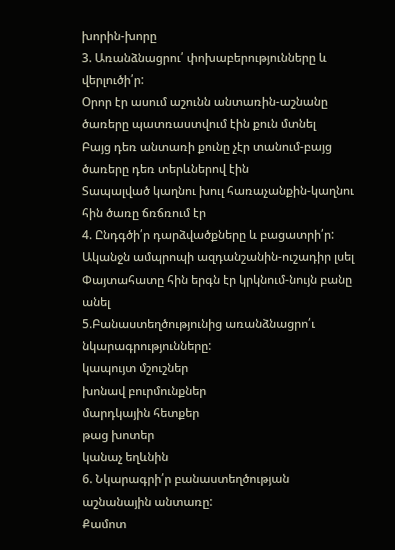խորին-խորը
3. Առանձնացրու՛ փոխաբերությունները և վերլուծի՛ր:
Օրոր էր ասում աշունն անտառին-աշնանը ծառերը պատռաստվում էին քուն մտնել
Բայց դեռ անտառի քունը չէր տանում-բայց ծառերը դեռ տերևներով էին
Տապալված կաղնու խուլ հառաչանքին-կաղնու հին ծառը ճռճռում էր
4. Ընդգծի՛ր դարձվածքները և բացատրի՛ր:
Ականջն ամպրոպի ազդանշանին-ուշադիր լսել
Փայտահատը հին երգն էր կրկնում-նույն բանը անել
5.Բանաստեղծությունից առանձնացրո՛ւ նկարագրությունները:
կապույտ մշուշներ
խոնավ բուրմունքներ
մարդկային հետքեր
թաց խոտեր
կանաչ եղևնին
6. Նկարագրի՛ր բանաստեղծության աշնանային անտառը:
Քամոտ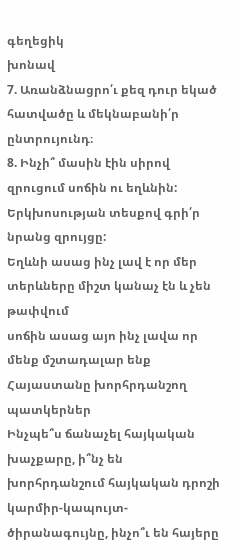գեղեցիկ
խոնավ
7. Առանձնացրո՛ւ քեզ դուր եկած հատվածը և մեկնաբանի՛ր ընտրույունդ։
8. Ինչի՞ մասին էին սիրով զրուցում սոճին ու եղևնին: Երկխոսության տեսքով գրի՛ր նրանց զրույցը:
Եղևնի ասաց ինչ լավ է որ մեր տերևները միշտ կանաչ էն և չեն թափվում
սոճին ասաց այո ինչ լավա որ մենք մշտադալար ենք
Հայաստանը խորհրդանշող պատկերներ
Ինչպե՞ս ճանաչել հայկական խաչքարը, ի՞նչ են խորհրդանշում հայկական դրոշի կարմիր-կապույտ-ծիրանագույնը, ինչո՞ւ են հայերը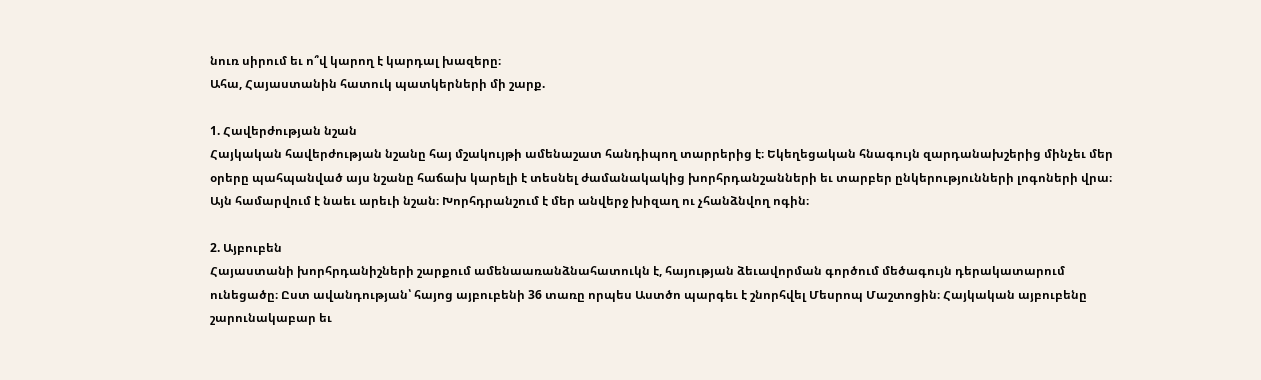նուռ սիրում եւ ո՞վ կարող է կարդալ խազերը։
Ահա, Հայաստանին հատուկ պատկերների մի շարք.

1. Հավերժության նշան
Հայկական հավերժության նշանը հայ մշակույթի ամենաշատ հանդիպող տարրերից է։ Եկեղեցական հնագույն զարդանախշերից մինչեւ մեր օրերը պահպանված այս նշանը հաճախ կարելի է տեսնել ժամանակակից խորհրդանշանների եւ տարբեր ընկերությունների լոգոների վրա։ Այն համարվում է նաեւ արեւի նշան։ Խորհդրանշում է մեր անվերջ խիզաղ ու չհանձնվող ոգին։

2. Այբուբեն
Հայաստանի խորհրդանիշների շարքում ամենաառանձնահատուկն է, հայության ձեւավորման գործում մեծագույն դերակատարում ունեցածը։ Ըստ ավանդության՝ հայոց այբուբենի 36 տառը որպես Աստծո պարգեւ է շնորհվել Մեսրոպ Մաշտոցին։ Հայկական այբուբենը շարունակաբար եւ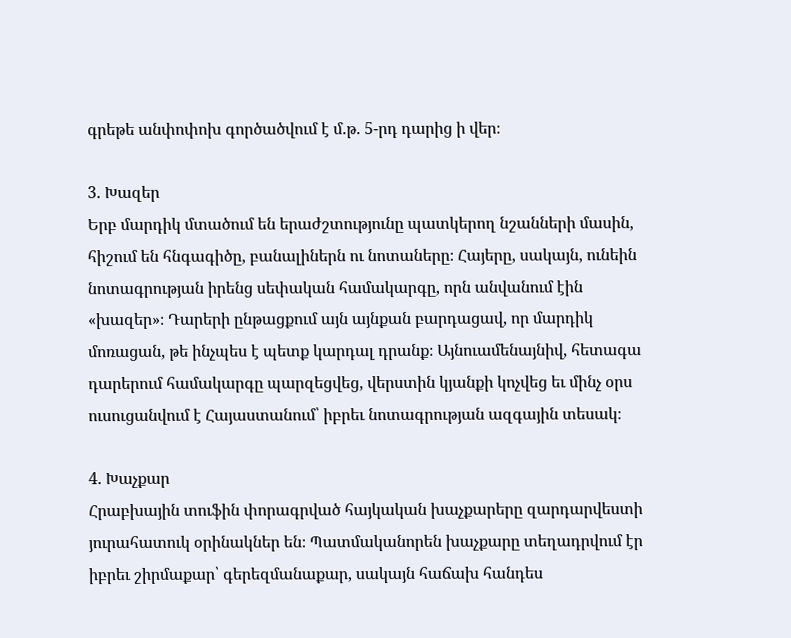գրեթե անփոփոխ գործածվում է մ.թ. 5-րդ դարից ի վեր։

3. Խազեր
Երբ մարդիկ մտածում են երաժշտությունը պատկերող նշանների մասին, հիշում են հնգագիծը, բանալիներն ու նոտաները։ Հայերը, սակայն, ունեին նոտագրության իրենց սեփական համակարգը, որն անվանում էին «խազեր»։ Դարերի ընթացքում այն այնքան բարդացավ, որ մարդիկ մոռացան, թե ինչպես է պետք կարդալ դրանք։ Այնուամենայնիվ, հետագա դարերում համակարգը պարզեցվեց, վերստին կյանքի կոչվեց եւ մինչ օրս ուսուցանվում է Հայաստանում՝ իբրեւ նոտագրության ազգային տեսակ։

4. Խաչքար
Հրաբխային տուֆին փորագրված հայկական խաչքարերը զարդարվեստի յուրահատուկ օրինակներ են։ Պատմականորեն խաչքարը տեղադրվում էր իբրեւ շիրմաքար՝ գերեզմանաքար, սակայն հաճախ հանդես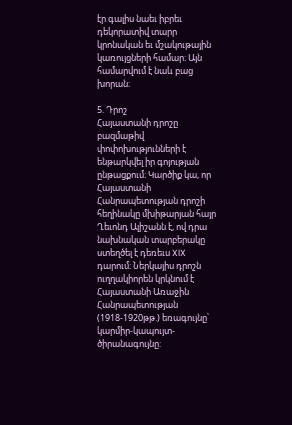էր գալիս նաեւ իբրեւ դեկորատիվ տարր կրոնական եւ մշակութային կառույցների համար։ Այն համարվում է նաև բաց խորան։

5. Դրոշ
Հայաստանի դրոշը բազմաթիվ փոփոխությունների է ենթարկվել իր գոյության ընթացքում։ Կարծիք կա, որ Հայաստանի Հանրապետության դրոշի հեղինակը մխիթարյան հայր Ղեւոնդ Ալիշանն է, ով դրա նախնական տարբերակը ստեղծել է դեռեւս XIX դարում։ Ներկայիս դրոշն ուղղակիորեն կրկնում է Հայաստանի Առաջին Հանրապետության (1918-1920թթ.) եռագույնը՝ կարմիր-կապույտ-ծիրանագույնը: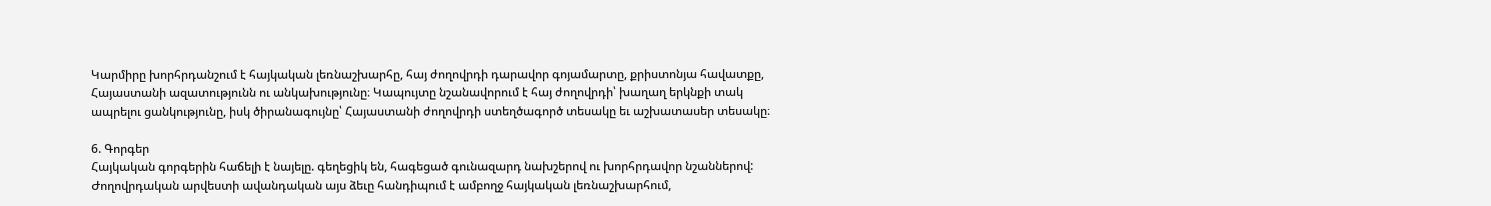Կարմիրը խորհրդանշում է հայկական լեռնաշխարհը, հայ ժողովրդի դարավոր գոյամարտը, քրիստոնյա հավատքը, Հայաստանի ազատությունն ու անկախությունը։ Կապույտը նշանավորում է հայ ժողովրդի՝ խաղաղ երկնքի տակ ապրելու ցանկությունը, իսկ ծիրանագույնը՝ Հայաստանի ժողովրդի ստեղծագործ տեսակը եւ աշխատասեր տեսակը։

6. Գորգեր
Հայկական գորգերին հաճելի է նայելը. գեղեցիկ են, հագեցած գունազարդ նախշերով ու խորհրդավոր նշաններով: Ժողովրդական արվեստի ավանդական այս ձեւը հանդիպում է ամբողջ հայկական լեռնաշխարհում,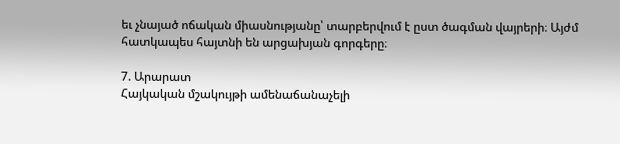եւ չնայած ոճական միասնությանը՝ տարբերվում է ըստ ծագման վայրերի։ Այժմ հատկապես հայտնի են արցախյան գորգերը։

7. Արարատ
Հայկական մշակույթի ամենաճանաչելի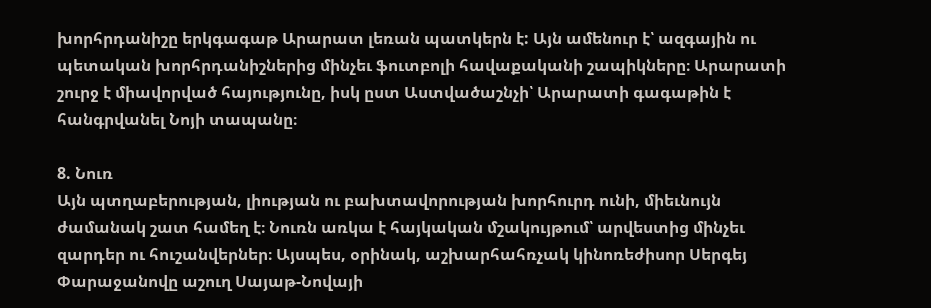խորհրդանիշը երկգագաթ Արարատ լեռան պատկերն է: Այն ամենուր է՝ ազգային ու պետական խորհրդանիշներից մինչեւ ֆուտբոլի հավաքականի շապիկները։ Արարատի շուրջ է միավորված հայությունը, իսկ ըստ Աստվածաշնչի՝ Արարատի գագաթին է հանգրվանել Նոյի տապանը։

8. Նուռ
Այն պտղաբերության, լիության ու բախտավորության խորհուրդ ունի, միեւնույն ժամանակ շատ համեղ է։ Նուռն առկա է հայկական մշակույթում՝ արվեստից մինչեւ զարդեր ու հուշանվերներ։ Այսպես, օրինակ, աշխարհահռչակ կինոռեժիսոր Սերգեյ Փարաջանովը աշուղ Սայաթ-Նովայի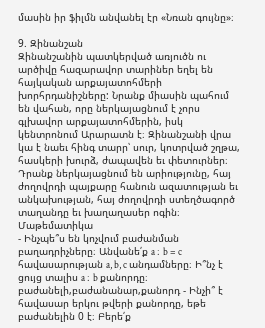մասին իր ֆիլմն անվանել էր «Նռան գույնը»։

9. Զինանշան
Զինանշանին պատկերված առյուծն ու արծիվը հազարավոր տարիներ եղել են հայկական արքայատոհմերի խորհրդանիշները: Նրանք միասին պահում են վահան, որը ներկայացնում է չորս գլխավոր արքայատոհմերին, իսկ կենտրոնում Արարատն է։ Զինանշանի վրա կա է նաեւ հինգ տարր՝ սուր, կոտրված շղթա, հասկերի խուրձ, ժապավեն եւ փետուրներ։ Դրանք ներկայացնում են արիությունը, հայ ժողովրդի պայքարը հանուն ազատության եւ անկախության, հայ ժողովրդի ստեղծագործ տաղանդը եւ խաղաղասեր ոգին։
Մաթեմատիկա
- Ինչպե՞ս են կոչվում բաժանման բաղադրիչները։ Անվանե՛ք a ։ b = c հավասարության a, b, c անդամները։ Ի՞նչ է ցույց տալիս a ։ b քանորդը։
բաժանելի,բաժանանար,քանորդ - Ինչի՞ է հավասար երկու թվերի քանորդը, եթե բաժանելին 0 է։ Բերե՛ք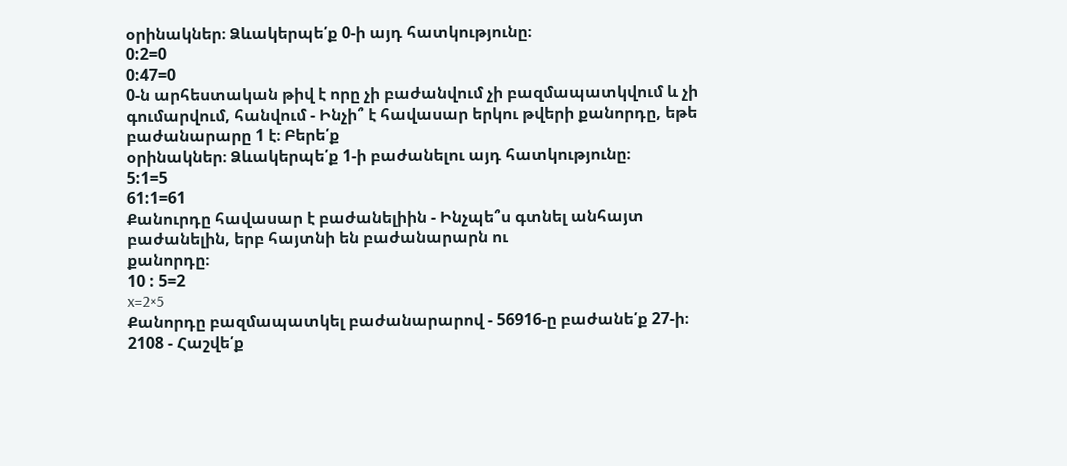օրինակներ։ Ձևակերպե՛ք 0-ի այդ հատկությունը։
0:2=0
0:47=0
0-ն արհեստական թիվ է որը չի բաժանվում չի բազմապատկվում և չի գումարվում, հանվում - Ինչի՞ է հավասար երկու թվերի քանորդը, եթե բաժանարարը 1 է։ Բերե՛ք
օրինակներ։ Ձևակերպե՛ք 1-ի բաժանելու այդ հատկությունը։
5:1=5
61:1=61
Քանուրդը հավասար է բաժանելիին - Ինչպե՞ս գտնել անհայտ բաժանելին, երբ հայտնի են բաժանարարն ու
քանորդը։
10 : 5=2
x=2×5
Քանորդը բազմապատկել բաժանարարով - 56916-ը բաժանե՛ք 27-ի։
2108 - Հաշվե՛ք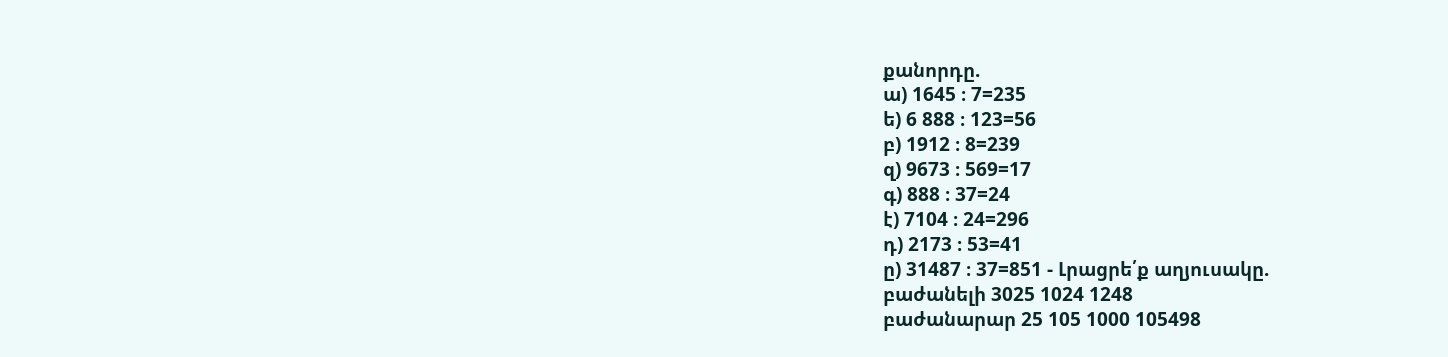քանորդը.
ա) 1645 ։ 7=235
ե) 6 888 ։ 123=56
բ) 1912 ։ 8=239
զ) 9673 ։ 569=17
գ) 888 ։ 37=24
է) 7104 ։ 24=296
դ) 2173 ։ 53=41
ը) 31487 ։ 37=851 - Լրացրե՛ք աղյուսակը.
բաժանելի 3025 1024 1248
բաժանարար 25 105 1000 105498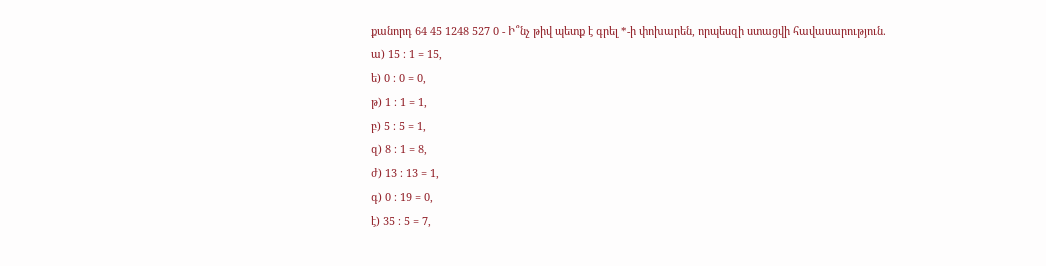քանորդ 64 45 1248 527 0 - Ի՞նչ թիվ պետք է գրել *-ի փոխարեն, որպեսզի ստացվի հավասարություն.
ա) 15 ։ 1 = 15,
ե) 0 ։ 0 = 0,
թ) 1 ։ 1 = 1,
բ) 5 ։ 5 = 1,
զ) 8 ։ 1 = 8,
ժ) 13 ։ 13 = 1,
գ) 0 ։ 19 = 0,
է) 35 ։ 5 = 7,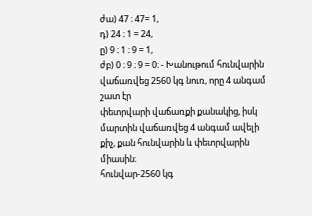ժա) 47 ։ 47= 1,
դ) 24 ։ 1 = 24,
ը) 9 ։ 1 ։ 9 = 1,
ժբ) 0 ։ 9 ։ 9 = 0։ - Խանութում հունվարին վաճառվեց 2560 կգ նուռ, որը 4 անգամ շատ էր
փետրվարի վաճառքի քանակից, իսկ մարտին վաճառվեց 4 անգամ ավելի
քիչ, քան հունվարին և փետրվարին միասին։
հունվար-2560 կգ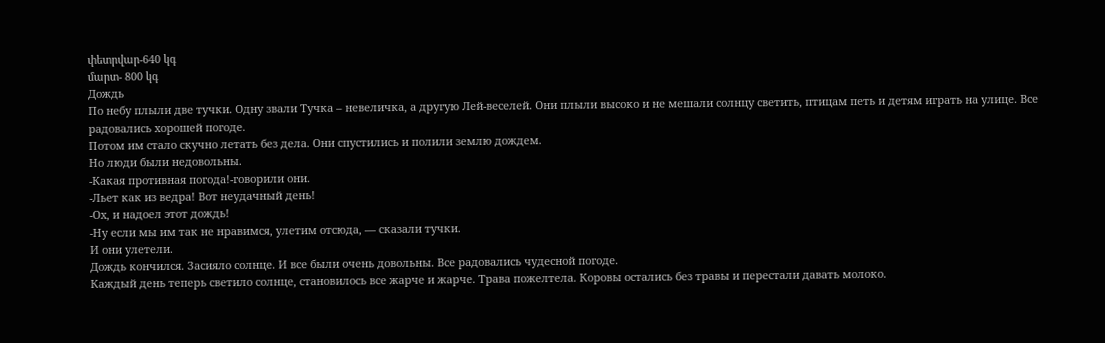փետրվար-640 կգ
մարտ- 800 կգ
Дождь
По небу плыли две тучки. Одну звали Тучка – невеличка, а другую Лей-веселей. Они плыли высоко и не мешали солнцу светить, птицам петь и детям играть на улице. Все радовались хорошей погоде.
Потом им стало скучно летать без дела. Они спустились и полили землю дождем.
Но люди были недовольны.
-Какая противная погода!-говорили они.
-Льет как из ведра! Вот неудачный день!
-Ох, и надоел этот дождь!
-Ну если мы им так не нравимся, улетим отсюда, — сказали тучки.
И они улетели.
Дождь кончился. Засияло солнце. И все были очень довольны. Все радовались чудесной погоде.
Каждый день теперь светило солнце, становилось все жарче и жарче. Трава пожелтела. Коровы остались без травы и перестали давать молоко.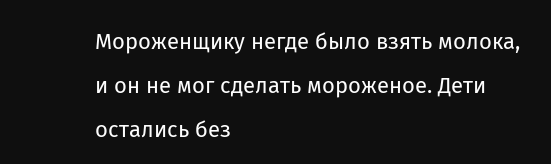Мороженщику негде было взять молока, и он не мог сделать мороженое. Дети остались без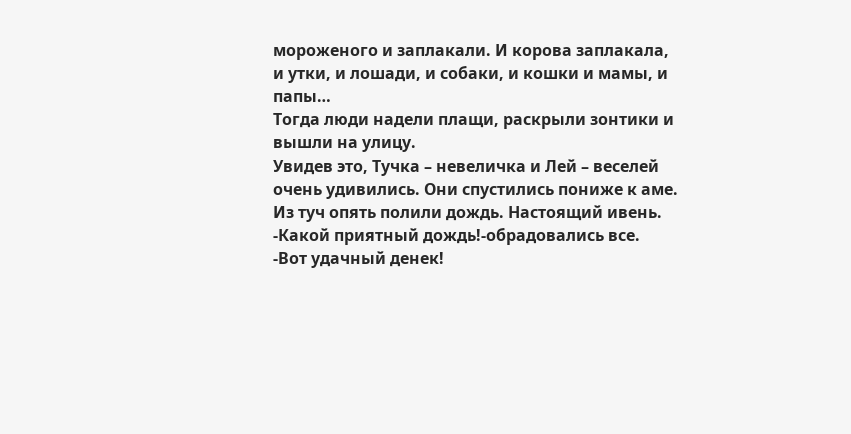мороженого и заплакали. И корова заплакала, и утки, и лошади, и собаки, и кошки и мамы, и папы…
Тогда люди надели плащи, раскрыли зонтики и вышли на улицу.
Увидев это, Тучка – невеличка и Лей – веселей очень удивились. Они спустились пониже к аме. Из туч опять полили дождь. Настоящий ивень.
-Какой приятный дождь!-обрадовались все.
-Вот удачный денек!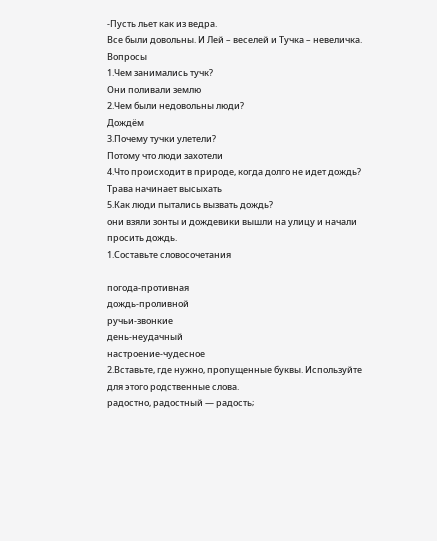-Пусть льет как из ведра.
Все были довольны. И Лей – веселей и Тучка – невеличка.
Вопросы
1.Чем занимались тучк?
Они поливали землю
2.Чем были недовольны люди?
Дождём
3.Почему тучки улетели?
Потому что люди захотели
4.Что происходит в природе, когда долго не идет дождь?
Трава начинает высыхать
5.Как люди пытались вызвать дождь?
они взяли зонты и дождевики вышли на улицу и начали просить дождь.
1.Составьте словосочетания

погода-противная
дождь-проливной
ручьи-звонкие
день-неудачный
настроение-чудесное
2.Вставьте, где нужно, пропущенные буквы. Используйте для этого родственные слова.
радостно, радостный — радость;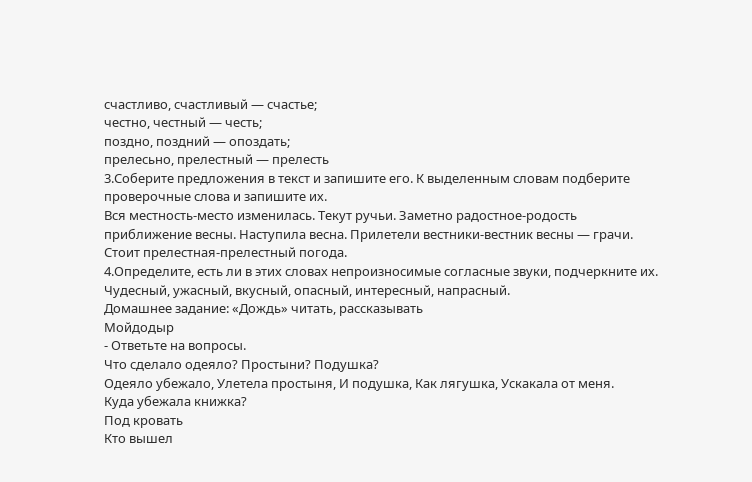счастливо, счастливый — счастье;
честно, честный — честь;
поздно, поздний — опоздать;
прелесьно, прелестный — прелесть
3.Соберите предложения в текст и запишите его. К выделенным словам подберите проверочные слова и запишите их.
Вся местность-место изменилась. Текут ручьи. Заметно радостное-родость приближение весны. Наступила весна. Прилетели вестники-вестник весны — грачи. Стоит прелестная-прелестный погода.
4.Определите, есть ли в этих словах непроизносимые согласные звуки, подчеркните их.
Чудесный, ужасный, вкусный, опасный, интересный, напрасный.
Домашнее задание: «Дождь» читать, рассказывать
Mойдодыр
- Ответьте на вопросы.
Что сделало одеяло? Простыни? Подушка?
Одеяло убежало, Улетела простыня, И подушка, Как лягушка, Ускакала от меня.
Куда убежала книжка?
Под кровать
Кто вышел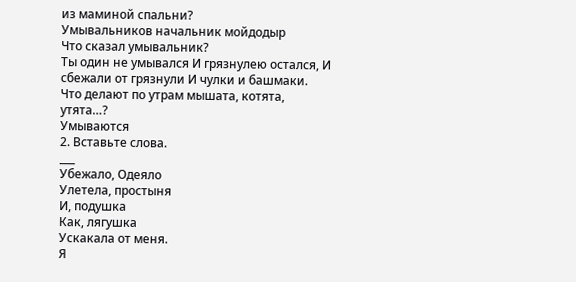из маминой спальни?
Умывальников начальник мойдодыр
Что сказал умывальник?
Ты один не умывался И грязнулею остался, И сбежали от грязнули И чулки и башмаки.
Что делают по утрам мышата, котята, утята…?
Умываются
2. Вставьте слова.
___
Убежало, Одеяло
Улетела, простыня
И, подушка
Как, лягушка
Ускакала от меня.
Я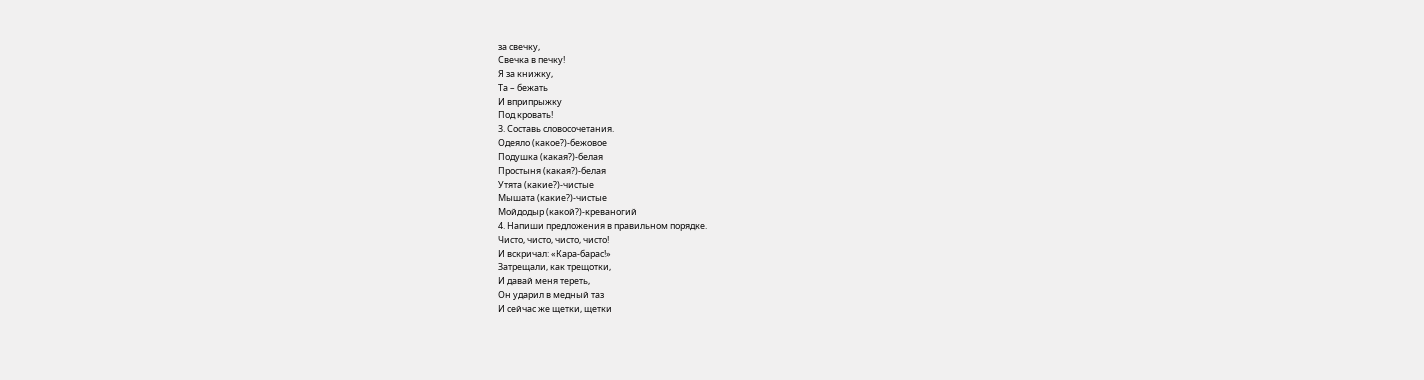за свечку,
Свечка в печку!
Я за книжку,
Та – бежать
И вприпрыжку
Под кровать!
3. Составь словосочетания.
Одеяло (какое?)-бежовое
Подушка (какая?)-белая
Простыня (какая?)-белая
Утята (какие?)-чистые
Мышата (какие?)-чистые
Мойдодыр (какой?)-креваногий
4. Напиши предложения в правильном порядке.
Чисто, чисто, чисто, чисто!
И вскричал: «Кара-барас!»
Затрещали, как трещотки,
И давай меня тереть,
Он ударил в медный таз
И сейчас же щетки, щетки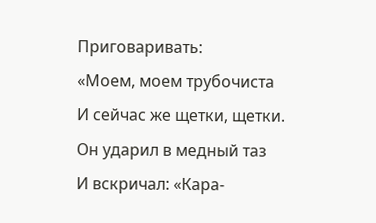Приговаривать:
«Моем, моем трубочиста
И сейчас же щетки, щетки.
Он ударил в медный таз
И вскричал: «Кара-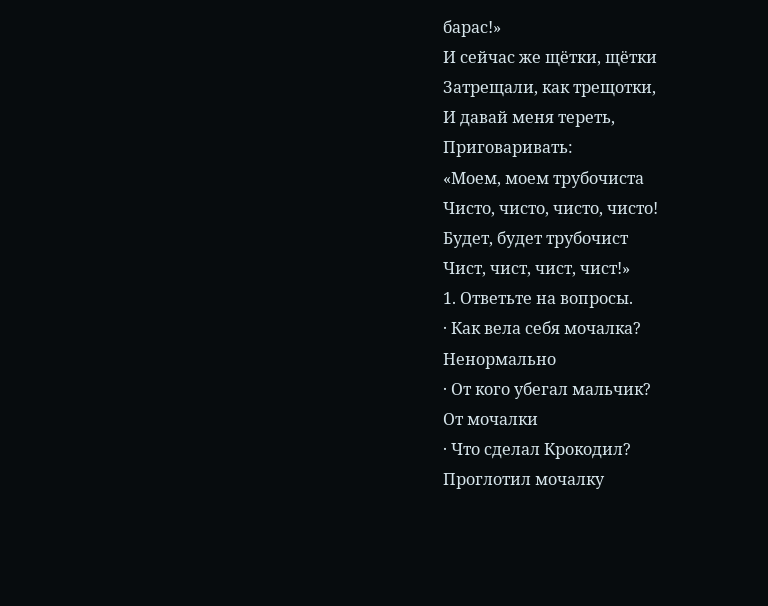барас!»
И сейчас же щётки, щётки
Затрещали, как трещотки,
И давай меня тереть,
Приговаривать:
«Моем, моем трубочиста
Чисто, чисто, чисто, чисто!
Будет, будет трубочист
Чист, чист, чист, чист!»
1. Ответьте на вопросы.
· Как вела себя мочалка?
Ненормально
· От кого убегал мальчик?
От мочалки
· Что сделал Крокодил?
Проглотил мочалку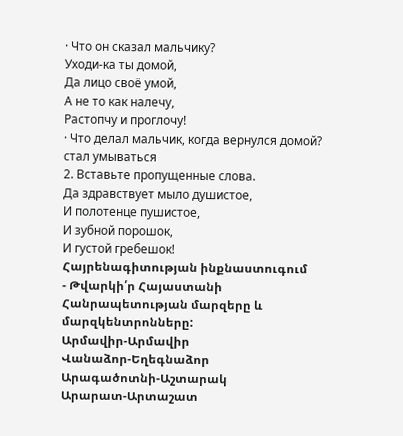· Что он сказал мальчику?
Уходи-ка ты домой,
Да лицо своё умой,
А не то как налечу,
Растопчу и проглочу!
· Что делал мальчик, когда вернулся домой?
стал умываться
2. Вставьте пропущенные слова.
Да здравствует мыло душистое,
И полотенце пушистое,
И зубной порошок,
И густой гребешок!
Հայրենագիտության ինքնաստուգում
- Թվարկի՛ր Հայաստանի Հանրապետության մարզերը և մարզկենտրոնները:
Արմավիր-Արմավիր
Վանաձոր-Եղեգնաձոր
Արագածոտնի-Աշտարակ
Արարատ-Արտաշատ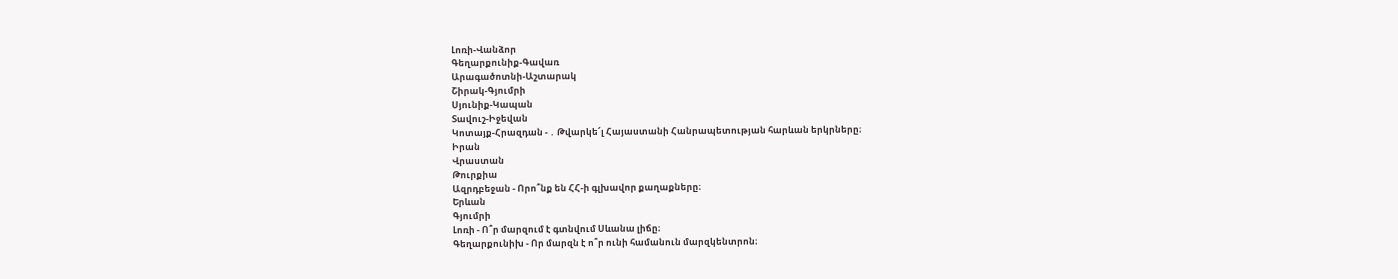Լոռի-Վանձոր
Գեղարքունիք-Գավառ
Արագածոտնի-Աշտարակ
Շիրակ-Գյումրի
Սյունիք-Կապան
Տավուշ-Իջեվան
Կոտայք-Հրազդան - ․ Թվարկե՜լ Հայաստանի Հանրապետության հարևան երկրները։
Իրան
Վրաստան
Թուրքիա
Ազրդբեջան - Որո՞նք են ՀՀ-ի գլխավոր քաղաքները։
Երևան
Գյումրի
Լոռի - Ո՞ր մարզում է գտնվում Սևանա լիճը։
Գեղարքունիխ - Որ մարզն է ո՞ր ունի համանուն մարզկենտրոն։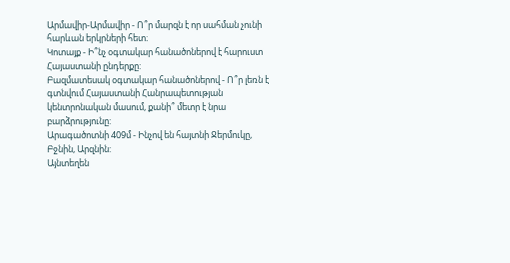Արմավիր-Արմավիր - Ո՞ր մարզն է որ սահման չունի հարևան երկրների հետ։
Կոտայք - Ի՞նչ օգտակար հանածոներով է հարուստ Հայաստանի ընդերքը:
Բազմատեսակ օգտակար հանածոներով - Ո՞ր լեռն է գտնվում Հայաստանի Հանրապետության կենտրոնական մասում, քանի՞ մետր է նրա բարձրությունը:
Արագածոտնի 409մ - Ինչով են հայտնի Ջերմուկը, Բջնին, Արզնին:
Այնտեղեն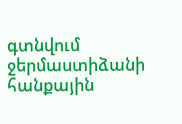գտնվում ջերմաստիձանի հանքային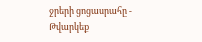ջրերի ցոցասրահը - Թվարկեք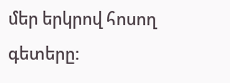մեր երկրով հոսող գետերը: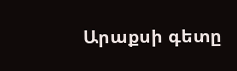Արաքսի գետը